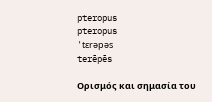pteropus
pteropus
'tɛrəpəs
terēpēs

Ορισμός και σημασία του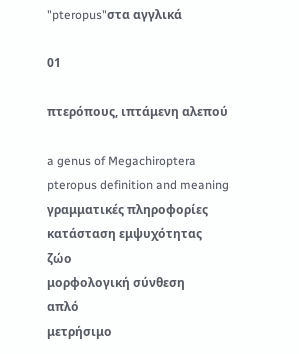"pteropus"στα αγγλικά

01

πτερόπους, ιπτάμενη αλεπού

a genus of Megachiroptera
pteropus definition and meaning
γραμματικές πληροφορίες
κατάσταση εμψυχότητας
ζώο
μορφολογική σύνθεση
απλό
μετρήσιμο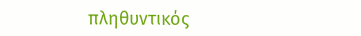πληθυντικός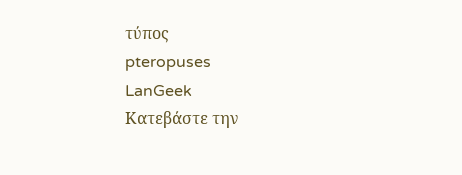τύπος
pteropuses
LanGeek
Κατεβάστε την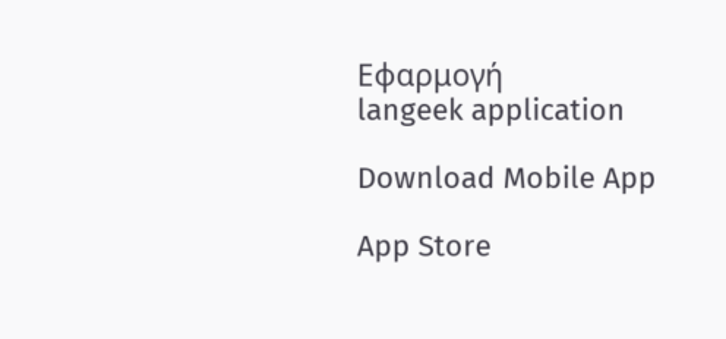Εφαρμογή
langeek application

Download Mobile App

App Store